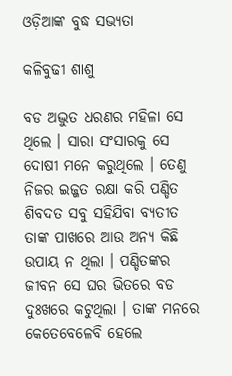ଓଡ଼ିଆଙ୍କ ବୁଦ୍ଧ ସଭ୍ୟତା

କଳିବୁଢୀ ଶାଶୁ

ବଡ ଅଦ୍ଭୁତ ଧରଣର ମହିଳା ସେ ଥିଲେ । ସାରା ସଂସାରକୁ ସେ ଦୋଷୀ ମନେ କରୁଥିଲେ । ତେଣୁ ନିଜର ଇଜ୍ଜତ ରକ୍ଷା କରି ପଣ୍ଡିତ ଶିବଦତ ସବୁ ସହିଯିବା ବ୍ୟତୀତ ତାଙ୍କ ପାଖରେ ଆଉ ଅନ୍ୟ କିଛି ଉପାୟ ନ ଥିଲା । ପଣ୍ଡିତଙ୍କର ଜୀବନ ସେ ଘର ଭିତରେ ବଡ ଦୁଃଖରେ କଟୁଥିଲା । ତାଙ୍କ ମନରେ କେତେବେଳେବି ହେଲେ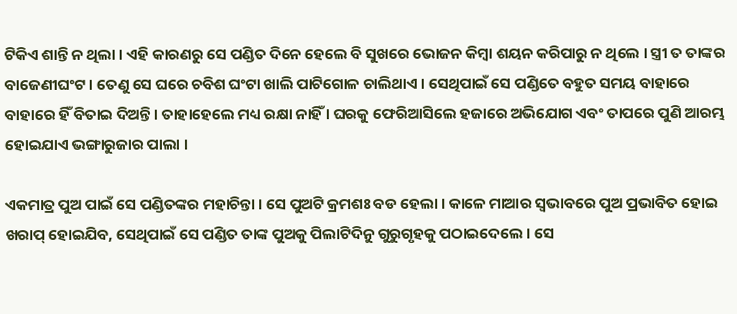ଟିକିଏ ଶାନ୍ତି ନ ଥିଲା । ଏହି କାରଣରୁ ସେ ପଣ୍ଡିତ ଦିନେ ହେଲେ ବି ସୁଖରେ ଭୋଜନ କିମ୍ବା ଶୟନ କରିପାରୁ ନ ଥିଲେ । ସ୍ତ୍ରୀ ତ ତାଙ୍କର ବାଜେଣୀଘଂଟ । ତେଣୁ ସେ ଘରେ ଚବିଶ ଘଂଟା ଖାଲି ପାଟିଗୋଳ ଚାଲିଥାଏ । ସେଥିପାଇଁ ସେ ପଣ୍ଡିତେ ବହୁତ ସମୟ ବାହାରେ ବାହାରେ ହିଁ ବିତାଇ ଦିଅନ୍ତି । ତାହାହେଲେ ମଧ୍ୟ ରକ୍ଷା ନାହିଁ । ଘରକୁ ଫେରିଆସିଲେ ହଜାରେ ଅଭିଯୋଗ ଏବଂ ତାପରେ ପୁଣି ଆରମ୍ଭ ହୋଇଯାଏ ଭଙ୍ଗାରୁଜାର ପାଲା ।

ଏକମାତ୍ର ପୁଅ ପାଇଁ ସେ ପଣ୍ଡିତଙ୍କର ମହାଚିନ୍ତା । ସେ ପୁଅଟି କ୍ରମଶଃ ବଡ ହେଲା । କାଳେ ମାଆର ସ୍ୱଭାବରେ ପୁଅ ପ୍ରଭାବିତ ହୋଇ ଖରାପ୍ ହୋଇଯିବ, ସେଥିପାଇଁ ସେ ପଣ୍ଡିତ ତାଙ୍କ ପୁଅକୁ ପିଲାଟିଦିନୁ ଗୁରୁଗୃହକୁ ପଠାଇଦେଲେ । ସେ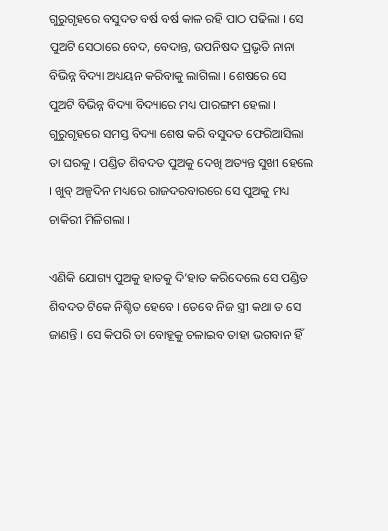ଗୁରୁଗୃହରେ ବସୁଦତ ବର୍ଷ ବର୍ଷ କାଳ ରହି ପାଠ ପଢିଲା । ସେ ପୁଅଟି ସେଠାରେ ବେଦ, ବେଦାନ୍ତ, ଉପନିଷଦ ପ୍ରଭୃତି ନାନା ବିଭିନ୍ନ ବିଦ୍ୟା ଅଧ୍ୟୟନ କରିବାକୁ ଲାଗିଲା । ଶେଷରେ ସେ ପୁଅଟି ବିଭିନ୍ନ ବିଦ୍ୟା ବିଦ୍ୟାରେ ମଧ୍ୟ ପାରଙ୍ଗମ ହେଲା । ଗୁରୁଗୃହରେ ସମସ୍ତ ବିଦ୍ୟା ଶେଷ କରି ବସୁଦତ ଫେରିଆସିଲା ତା ଘରକୁ । ପଣ୍ଡିତ ଶିବଦତ ପୁଅକୁ ଦେଖି ଅତ୍ୟନ୍ତ ସୁଖୀ ହେଲେ । ଖୁବ୍ ଅଳ୍ପଦିନ ମଧ୍ୟରେ ରାଜଦରବାରରେ ସେ ପୁଅକୁ ମଧ୍ୟ ଚାକିରୀ ମିଳିଗଲା ।

ଏଣିକି ଯୋଗ୍ୟ ପୁଅକୁ ହାତକୁ ଦି’ହାତ କରିଦେଲେ ସେ ପଣ୍ଡିତ ଶିବଦତ ଟିକେ ନିଶ୍ଚିତ ହେବେ । ତେବେ ନିଜ ସ୍ତ୍ରୀ କଥା ତ ସେ ଜାଣନ୍ତି । ସେ କିପରି ତା ବୋହୂକୁ ଚଳାଇବ ତାହା ଭଗବାନ ହିଁ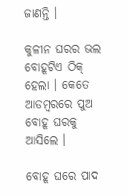ଜାଣନ୍ତି ।

କୁଳୀନ ଘରର ଭଲ ବୋହୂଟିଏ ଠିକ୍ ହେଲା । କେତେ ଆଡମ୍ବରରେ ପୁଅ ବୋହୂ ଘରକୁ ଆସିଲେ ।

ବୋହୂ ଘରେ ପାଦ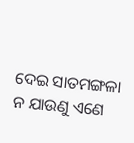ଦେଇ ସାତମଙ୍ଗଳା ନ ଯାଉଣୁ ଏଣେ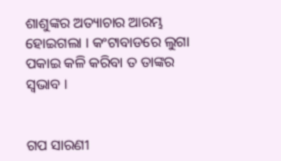ଶାଶୁଙ୍କର ଅତ୍ୟାଚାର ଆରମ୍ଭ ହୋଇଗଲା । କଂଟାବାଡରେ ଲୁଗା ପକାଇ କଳି କରିବା ତ ତାଙ୍କର ସ୍ୱଭାବ ।


ଗପ ସାରଣୀ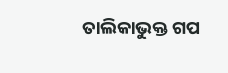ତାଲିକାଭୁକ୍ତ ଗପ